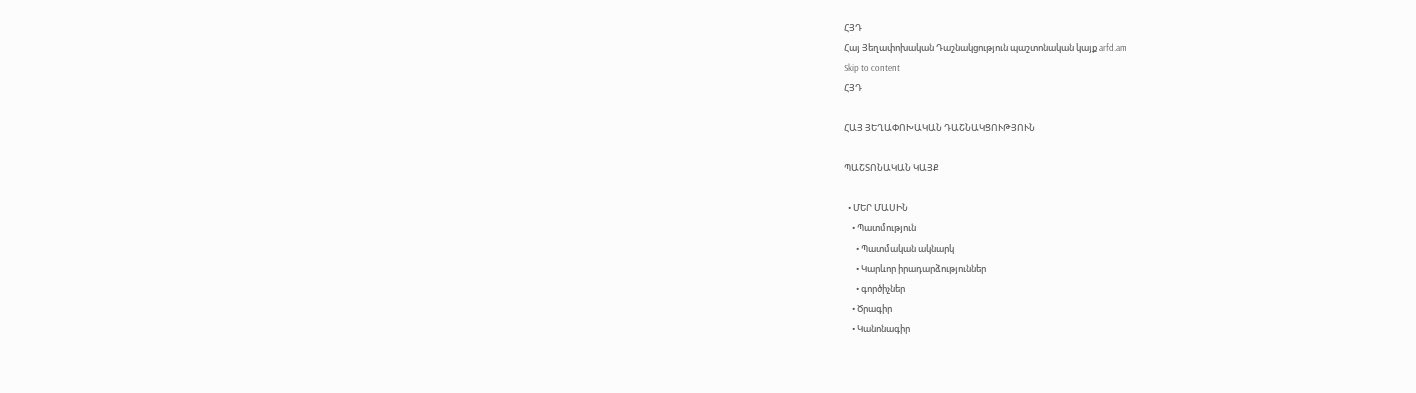ՀՅԴ
Հայ Յեղափոխական Դաշնակցություն պաշտոնական կայք arfd.am
Skip to content
ՀՅԴ

ՀԱՅ ՅԵՂԱՓՈԽԱԿԱՆ ԴԱՇՆԱԿՑՈՒԹՅՈՒՆ

ՊԱՇՏՈՆԱԿԱՆ ԿԱՅՔ

  • ՄԵՐ ՄԱՍԻՆ
    • Պատմություն
      • Պատմական ակնարկ
      • Կարևոր իրադարձություններ
      • գործիչներ
    • Ծրագիր
    • Կանոնագիր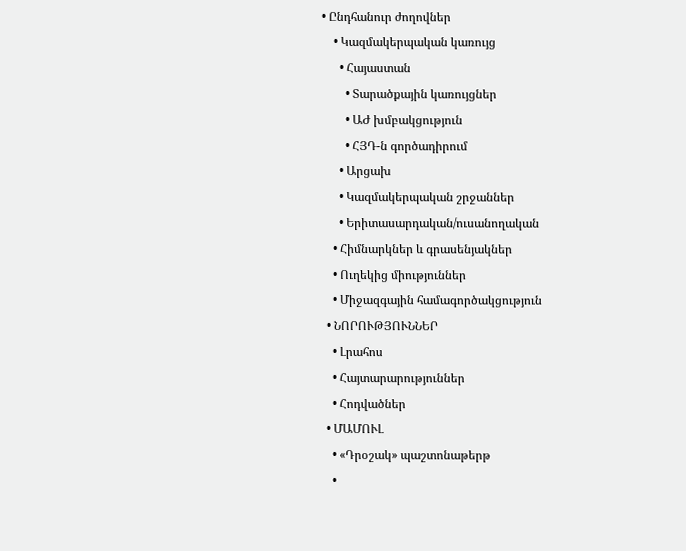• Ընդհանուր ժողովներ
    • Կազմակերպական կառույց
      • Հայաստան
        • Տարածքային կառույցներ
        • ԱԺ խմբակցություն
        • ՀՅԴ-ն գործադիրում
      • Արցախ
      • Կազմակերպական շրջաններ
      • Երիտասարդական/ուսանողական
    • Հիմնարկներ և գրասենյակներ
    • Ուղեկից միություններ
    • Միջազգային համագործակցություն
  • ՆՈՐՈՒԹՅՈՒՆՆԵՐ
    • Լրահոս
    • Հայտարարություններ
    • Հոդվածներ
  • ՄԱՄՈՒԼ
    • «Դրօշակ» պաշտոնաթերթ
    •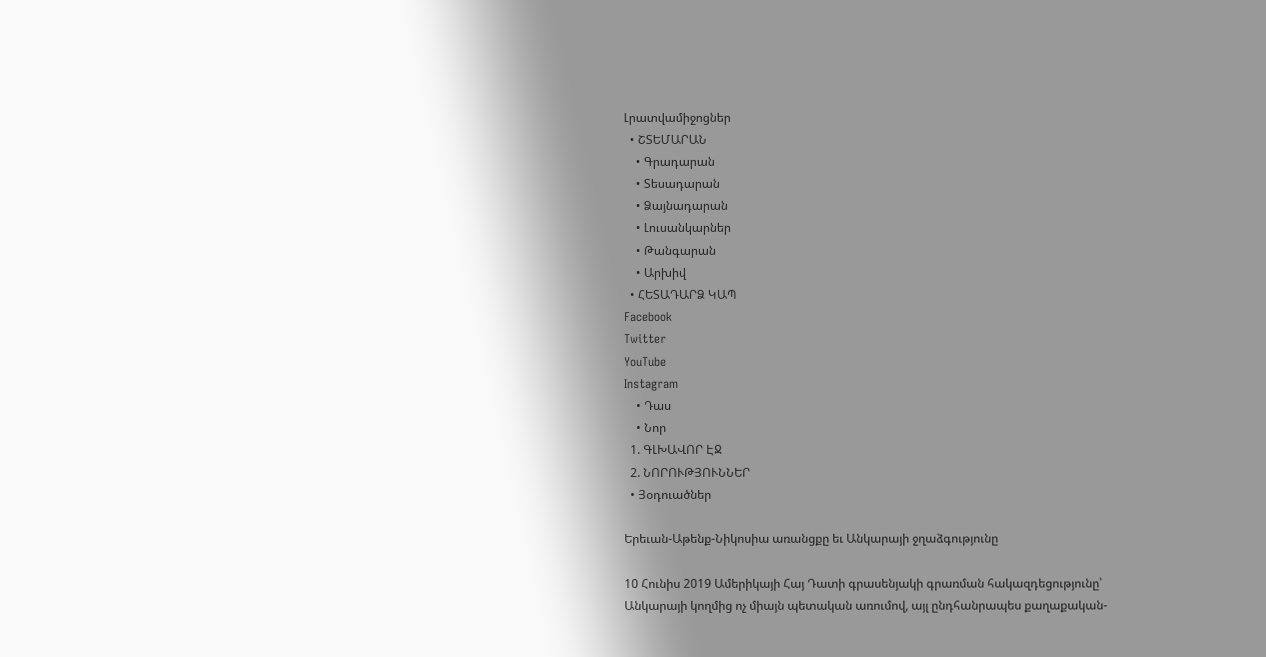Լրատվամիջոցներ
  • ՇՏԵՄԱՐԱՆ
    • Գրադարան
    • Տեսադարան
    • Ձայնադարան
    • Լուսանկարներ
    • Թանգարան
    • Արխիվ
  • ՀԵՏԱԴԱՐՁ ԿԱՊ
Facebook
Twitter
YouTube
Instagram
    • Դաս
    • Նոր
  1. ԳԼԽԱՎՈՐ ԷՋ
  2. ՆՈՐՈՒԹՅՈՒՆՆԵՐ
  • Յօդուածներ

Երեւան-Աթենք-Նիկոսիա առանցքը եւ Անկարայի ջղաձգությունը

10 Հունիս 2019 Ամերիկայի Հայ Դատի գրասենյակի գրառման հակազդեցությունը՝ Անկարայի կողմից ոչ միայն պետական առումով, այլ ընդհանրապես քաղաքական-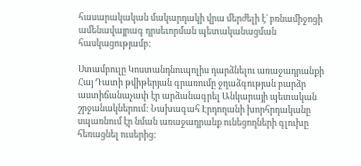հասարակական մակարդակի վրա մերժելի է` բռնամիջոցի ամենավայրագ դրսեւորման պետականացման հասկացությամբ:

Ստամբուլը Կոստանդնուպոլիս դարձնելու առաջադրանքի Հայ Դատի թվիթերյան գրառումը ջղաձգության բարձր աստիճանաչափ էր արձանագրել Անկարայի պետական շրջանակներում: Նախագահ Էրդողանի խորհրդականը սպառնում էր նման առաջադրանք ունեցողների գլուխը հեռացնել ուսերից: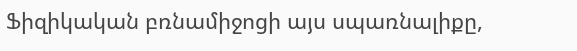Ֆիզիկական բռնամիջոցի այս սպառնալիքը,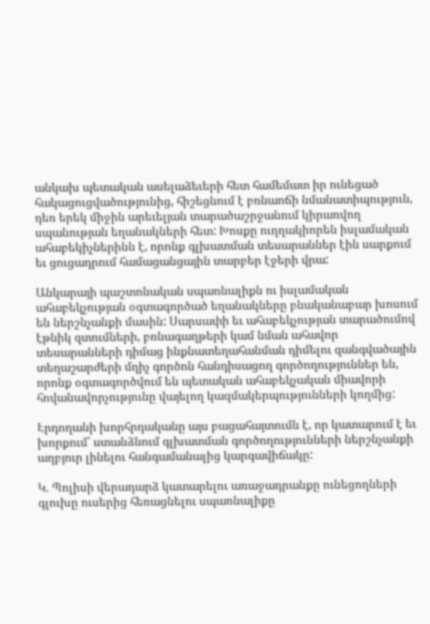անկախ պետական ասելաձեւերի հետ համեմատ իր ունեցած հակացուցվածությունից, հիշեցնում է բռնաոճի նմանատիպություն, դեռ երեկ միջին արեւելյան տարածաշրջանում կիրառվող սպանության եղանակների հետ: Խոսքը ուղղակիորեն իսլամական ահաբեկիչներինն է, որոնք գլխատման տեսարաններ էին սարքում եւ ցուցադրում համացանցային տարբեր էջերի վրա:

Անկարայի պաշտոնական սպառնալիքն ու իսլամական ահաբեկչության օգտագործած եղանակները բնականաբար խոսում են ներշնչանքի մասին: Սարսափի եւ ահաբեկչության տարածումով էթնիկ զտումների, բռնագաղթերի կամ նման ահավոր տեսարանների դիմաց ինքնատեղահանման դիմելու զանգվածային տեղաշարժերի մղիչ գործոն հանդիսացող գործողություններ են, որոնք օգտագործվում են պետական ահաբեկչական միավորի հովանավորչությունը վայելող կազմակերպությունների կողմից:

Էրդողանի խորհրդականը այս բացահայտումն է, որ կատարում է եւ խորքում՝ ստանձնում գլխատման գործողությունների ներշնչանքի աղբյուր լինելու հանգամանալից կարգավիճակը:

Կ. Պոլիսի վերադարձ կատարելու առաջադրանքը ունեցողների գլուխը ուսերից հեռացնելու սպառնալիքը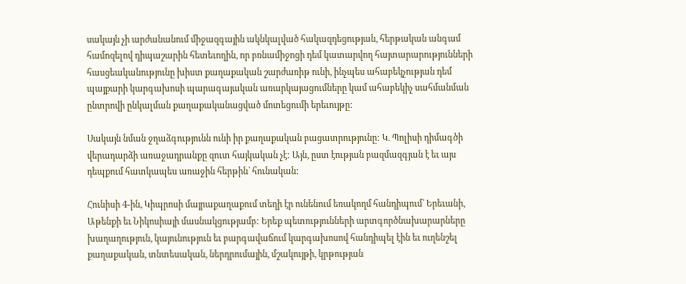սակայն չի արժանանում միջազգային ակնկալված հակազդեցության, հերթական անգամ համոզելով դիպաշարին հետեւողին, որ բռնամիջոցի դեմ կատարվող հայտարարությունների հասցեականությունը խիստ քաղաքական շարժառիթ ունի, ինչպես ահաբեկչության դեմ պայքարի կարգախոսի պարագայական առարկայացումները կամ ահաբեկիչ սահմանման ընտրովի ընկալման քաղաքականացված մոտեցումի երեւույթը:

Սակայն նման ջղաձգությունն ունի իր քաղաքական բացատրությունը: Կ. Պոլիսի դիմագծի վերադարձի առաջադրանքը զուտ հայկական չէ: Այն, ըստ էության բազմազգյան է եւ այս դեպքում հատկապես առաջին հերթին` հունական:

Հունիսի 4-ին, Կիպրոսի մայրաքաղաքում տեղի էր ունենում եռակողմ հանդիպում` Երեւանի, Աթենքի եւ Նիկոսիայի մասնակցությամբ: Երեք պետությունների արտգործնախարարները խաղաղություն, կայունություն եւ բարգավաճում կարգախոսով հանդիպել էին եւ ուղենշել քաղաքական, տնտեսական, ներդրումային, մշակույթի, կրթության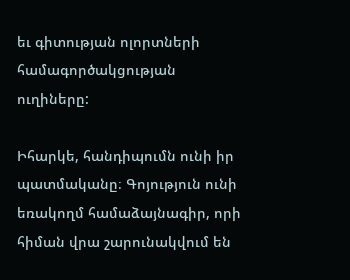եւ գիտության ոլորտների համագործակցության ուղիները:

Իհարկե, հանդիպումն ունի իր պատմականը։ Գոյություն ունի եռակողմ համաձայնագիր, որի հիման վրա շարունակվում են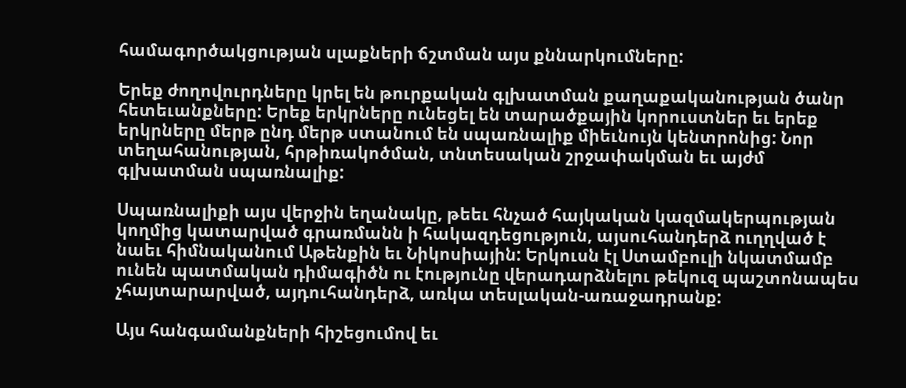համագործակցության սլաքների ճշտման այս քննարկումները:

Երեք ժողովուրդները կրել են թուրքական գլխատման քաղաքականության ծանր հետեւանքները: Երեք երկրները ունեցել են տարածքային կորուստներ եւ երեք երկրները մերթ ընդ մերթ ստանում են սպառնալիք միեւնույն կենտրոնից: Նոր տեղահանության, հրթիռակոծման, տնտեսական շրջափակման եւ այժմ գլխատման սպառնալիք:

Սպառնալիքի այս վերջին եղանակը, թեեւ հնչած հայկական կազմակերպության կողմից կատարված գրառմանն ի հակազդեցություն, այսուհանդերձ ուղղված է նաեւ հիմնականում Աթենքին եւ Նիկոսիային: Երկուսն էլ Ստամբուլի նկատմամբ ունեն պատմական դիմագիծն ու էությունը վերադարձնելու թեկուզ պաշտոնապես չհայտարարված, այդուհանդերձ, առկա տեսլական-առաջադրանք:

Այս հանգամանքների հիշեցումով եւ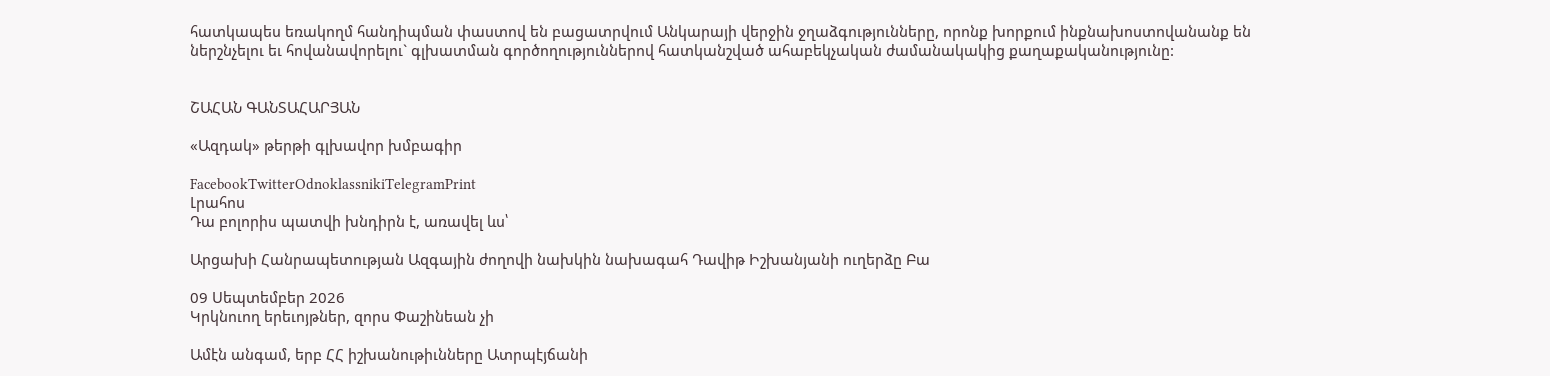հատկապես եռակողմ հանդիպման փաստով են բացատրվում Անկարայի վերջին ջղաձգությունները, որոնք խորքում ինքնախոստովանանք են ներշնչելու եւ հովանավորելու` գլխատման գործողություններով հատկանշված ահաբեկչական ժամանակակից քաղաքականությունը:


ՇԱՀԱՆ ԳԱՆՏԱՀԱՐՅԱՆ

«Ազդակ» թերթի գլխավոր խմբագիր

FacebookTwitterOdnoklassnikiTelegramPrint
Լրահոս
Դա բոլորիս պատվի խնդիրն է, առավել ևս՝

Արցախի Հանրապետության Ազգային ժողովի նախկին նախագահ Դավիթ Իշխանյանի ուղերձը Բա

09 Սեպտեմբեր 2026
Կրկնուող երեւոյթներ, զորս Փաշինեան չի

Ամէն անգամ, երբ ՀՀ իշխանութիւնները Ատրպէյճանի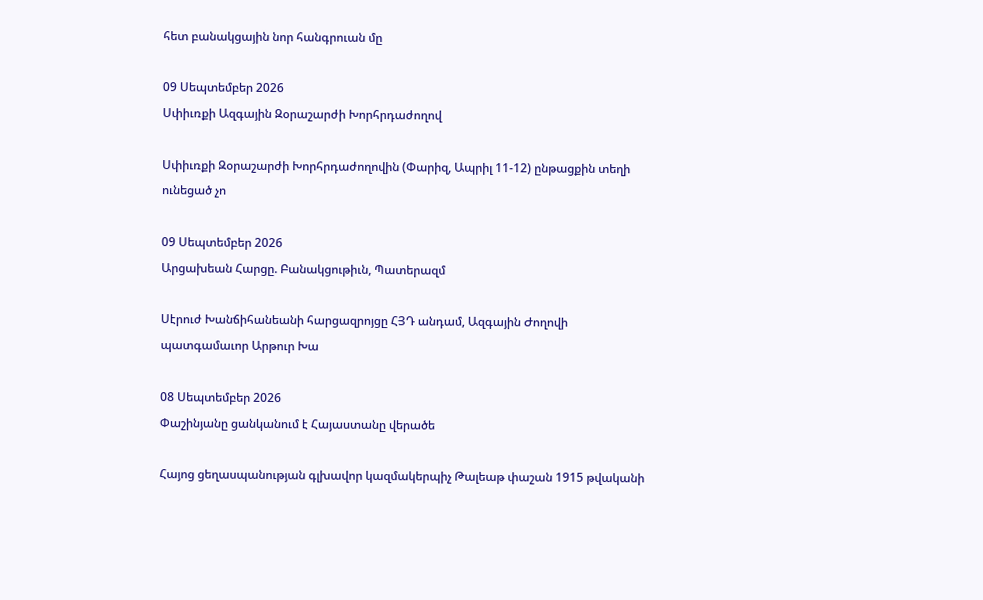հետ բանակցային նոր հանգրուան մը

09 Սեպտեմբեր 2026
Սփիւռքի Ազգային Զօրաշարժի Խորհրդաժողով

Սփիւռքի Զօրաշարժի Խորհրդաժողովին (Փարիզ, Ապրիլ 11-12) ընթացքին տեղի ունեցած չո

09 Սեպտեմբեր 2026
Արցախեան Հարցը. Բանակցութիւն, Պատերազմ

Սէրուժ Խանճիհանեանի հարցազրոյցը ՀՅԴ անդամ, Ազգային Ժողովի պատգամաւոր Արթուր Խա

08 Սեպտեմբեր 2026
Փաշինյանը ցանկանում է Հայաստանը վերածե

Հայոց ցեղասպանության գլխավոր կազմակերպիչ Թալեաթ փաշան 1915 թվականի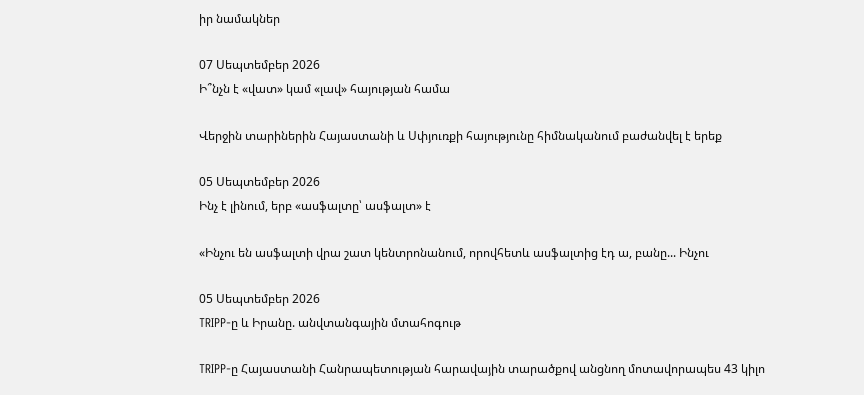իր նամակներ

07 Սեպտեմբեր 2026
Ի՞նչն է «վատ» կամ «լավ» հայության համա

Վերջին տարիներին Հայաստանի և Սփյուռքի հայությունը հիմնականում բաժանվել է երեք

05 Սեպտեմբեր 2026
Ինչ է լինում, երբ «ասֆալտը՝ ասֆալտ» է

«Ինչու են ասֆալտի վրա շատ կենտրոնանում, որովհետև ասֆալտից էդ ա, բանը... Ինչու

05 Սեպտեմբեր 2026
TRIPP-ը և Իրանը. անվտանգային մտահոգութ

TRIPP-ը Հայաստանի Հանրապետության հարավային տարածքով անցնող մոտավորապես 43 կիլո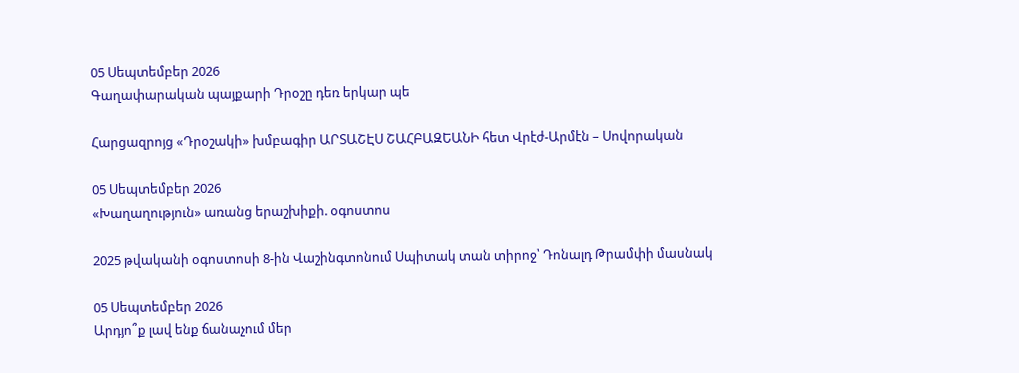05 Սեպտեմբեր 2026
Գաղափարական պայքարի Դրօշը դեռ երկար պե

Հարցազրոյց «Դրօշակի» խմբագիր ԱՐՏԱՇԷՍ ՇԱՀԲԱԶԵԱՆԻ հետ Վրէժ-Արմէն – Սովորական

05 Սեպտեմբեր 2026
«Խաղաղություն» առանց երաշխիքի. օգոստոս

2025 թվականի օգոստոսի 8-ին Վաշինգտոնում Սպիտակ տան տիրոջ՝ Դոնալդ Թրամփի մասնակ

05 Սեպտեմբեր 2026
Արդյո՞ք լավ ենք ճանաչում մեր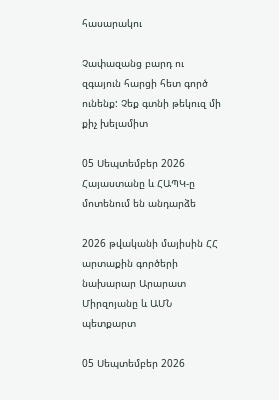հասարակու

Չափազանց բարդ ու զգայուն հարցի հետ գործ ունենք: Չեք գտնի թեկուզ մի քիչ խելամիտ

05 Սեպտեմբեր 2026
Հայաստանը և ՀԱՊԿ-ը մոտենում են անդարձե

2026 թվականի մայիսին ՀՀ արտաքին գործերի նախարար Արարատ Միրզոյանը և ԱՄՆ պետքարտ

05 Սեպտեմբեր 2026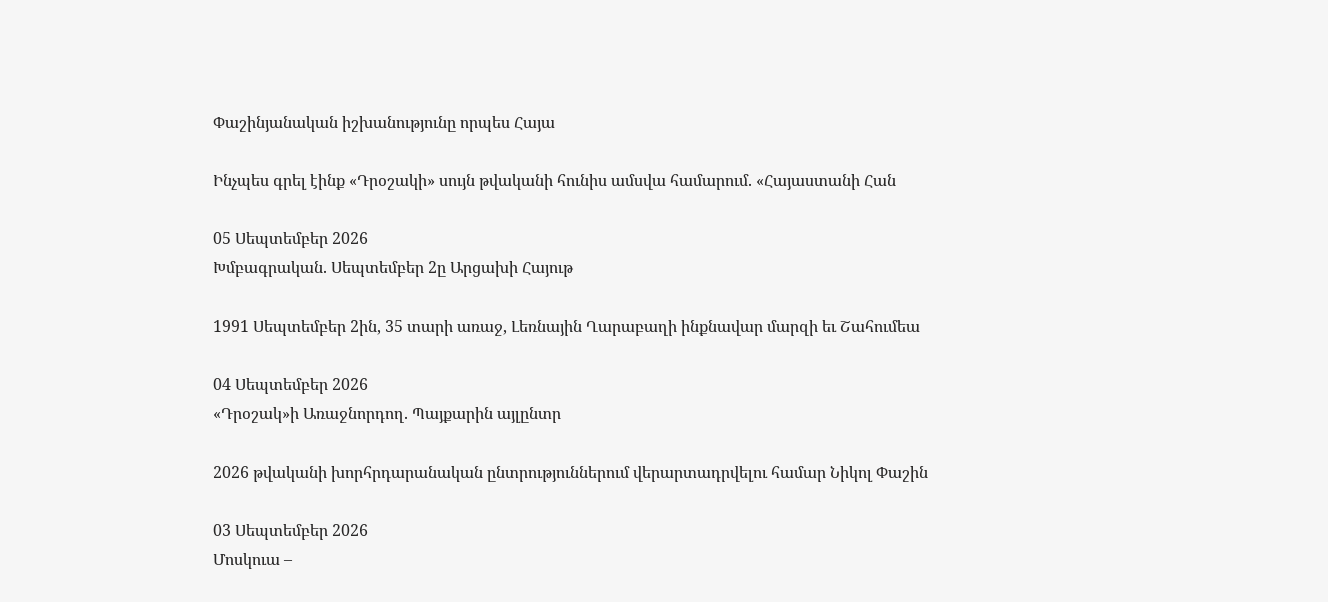Փաշինյանական իշխանությունը որպես Հայա

Ինչպես գրել էինք «Դրօշակի» սույն թվականի հունիս ամսվա համարում. «Հայաստանի Հան

05 Սեպտեմբեր 2026
Խմբագրական. Սեպտեմբեր 2ը Արցախի Հայութ

1991 Սեպտեմբեր 2ին, 35 տարի առաջ, Լեռնային Ղարաբաղի ինքնավար մարզի եւ Շահումեա

04 Սեպտեմբեր 2026
«Դրօշակ»ի Առաջնորդող. Պայքարին այլընտր

2026 թվականի խորհրդարանական ընտրություններում վերարտադրվելու համար Նիկոլ Փաշին

03 Սեպտեմբեր 2026
Մոսկուա –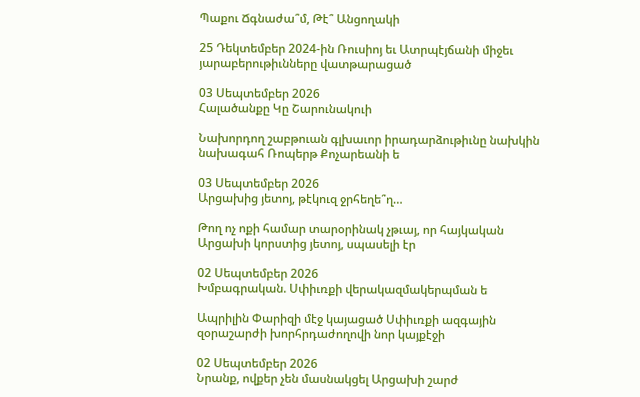Պաքու Ճգնաժա՞մ, Թէ՞ Անցողակի

25 Դեկտեմբեր 2024-ին Ռուսիոյ եւ Ատրպէյճանի միջեւ յարաբերութիւնները վատթարացած

03 Սեպտեմբեր 2026
Հալածանքը Կը Շարունակուի

Նախորդող շաբթուան գլխաւոր իրադարձութիւնը նախկին նախագահ Ռոպերթ Քոչարեանի ե

03 Սեպտեմբեր 2026
Արցախից յետոյ, թէկուզ ջրհեղե՞ղ…

Թող ոչ ոքի համար տարօրինակ չթւայ, որ հայկական Արցախի կորստից յետոյ, սպասելի էր

02 Սեպտեմբեր 2026
Խմբագրական. Սփիւռքի վերակազմակերպման ե

Ապրիլին Փարիզի մէջ կայացած Սփիւռքի ազգային զօրաշարժի խորհրդաժողովի նոր կայքէջի

02 Սեպտեմբեր 2026
Նրանք, ովքեր չեն մասնակցել Արցախի շարժ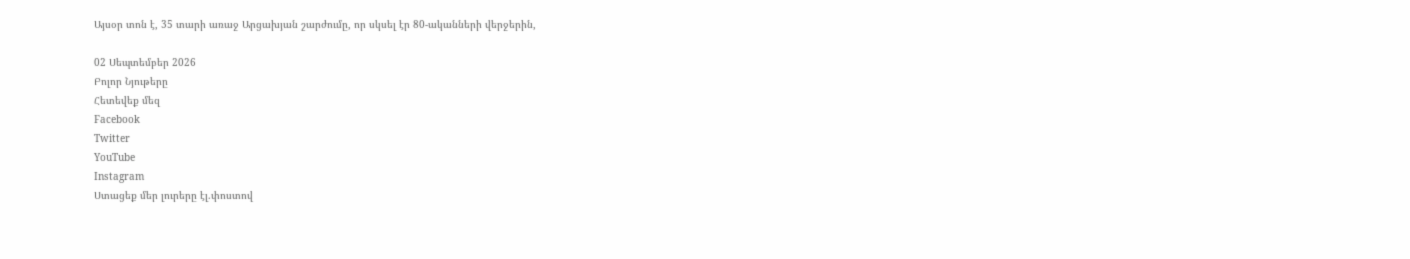Այսօր տոն է, 35 տարի առաջ Արցախյան շարժումը, որ սկսել էր 80-ականների վերջերին,

02 Սեպտեմբեր 2026
Բոլոր Նյութերը
Հետեվեք մեզ
Facebook
Twitter
YouTube
Instagram
Ստացեք մեր լուրերը էլ.փոստով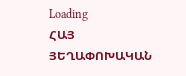Loading
ՀԱՅ ՅԵՂԱՓՈԽԱԿԱՆ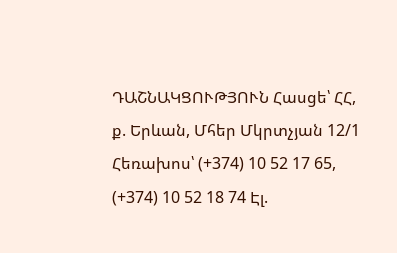ԴԱՇՆԱԿՑՈՒԹՅՈՒՆ Հասցե՝ ՀՀ, ք. Երևան, Մհեր Մկրտչյան 12/1 Հեռախոս՝ (+374) 10 52 17 65, (+374) 10 52 18 74 Էլ.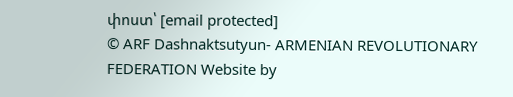փոստ՝ [email protected]
© ARF Dashnaktsutyun- ARMENIAN REVOLUTIONARY FEDERATION Website by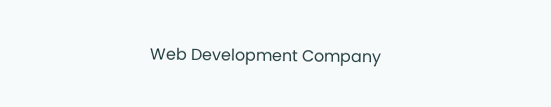Web Development Company